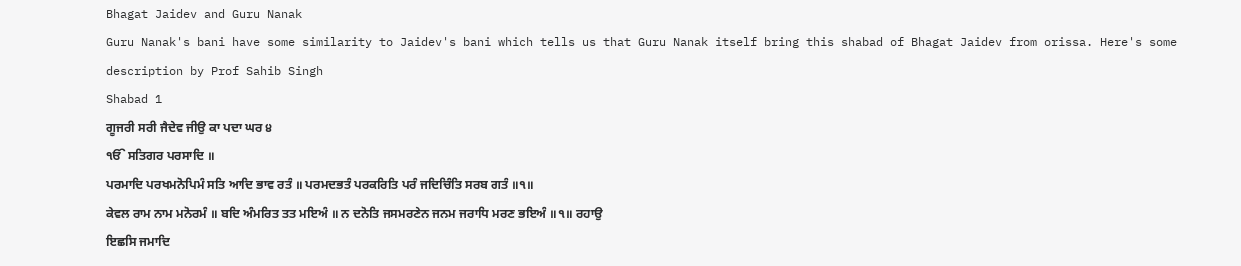Bhagat Jaidev and Guru Nanak
Guru Nanak's bani have some similarity to Jaidev's bani which tells us that Guru Nanak itself bring this shabad of Bhagat Jaidev from orissa. Here's some description by Prof Sahib Singh
Shabad 1
ਗੂਜਰੀ ਸਰੀ ਜੈਦੇਵ ਜੀਉ ਕਾ ਪਦਾ ਘਰ ੪
ੴ ਸਤਿਗਰ ਪਰਸਾਦਿ ॥
ਪਰਮਾਦਿ ਪਰਖਮਨੋਪਿਮੰ ਸਤਿ ਆਦਿ ਭਾਵ ਰਤੰ ॥ ਪਰਮਦਭਤੰ ਪਰਕਰਿਤਿ ਪਰੰ ਜਦਿਚਿੰਤਿ ਸਰਬ ਗਤੰ ॥੧॥
ਕੇਵਲ ਰਾਮ ਨਾਮ ਮਨੋਰਮੰ ॥ ਬਦਿ ਅੰਮਰਿਤ ਤਤ ਮਇਅੰ ॥ ਨ ਦਨੋਤਿ ਜਸਮਰਣੇਨ ਜਨਮ ਜਰਾਧਿ ਮਰਣ ਭਇਅੰ ॥੧॥ ਰਹਾਉ
ਇਛਸਿ ਜਮਾਦਿ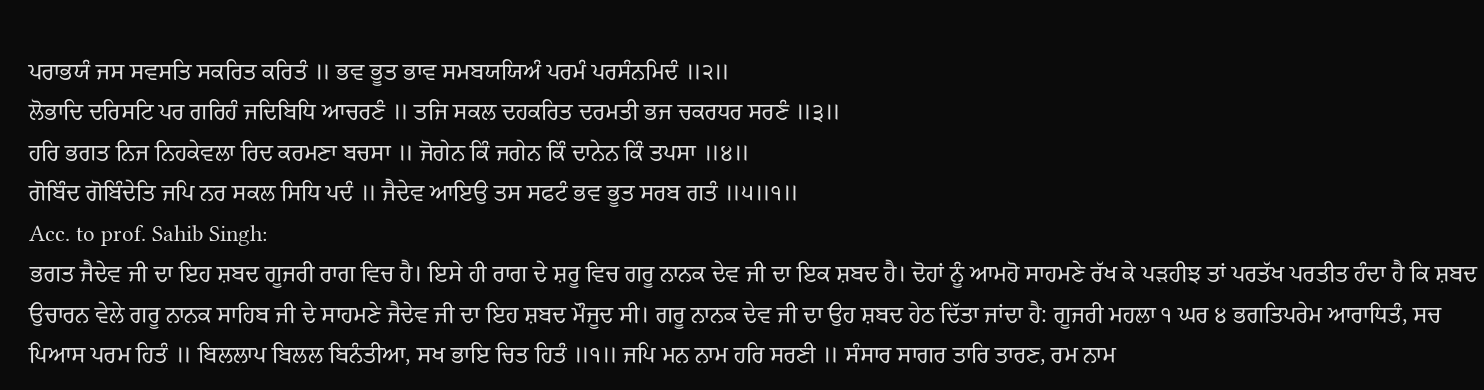ਪਰਾਭਯੰ ਜਸ ਸਵਸਤਿ ਸਕਰਿਤ ਕਰਿਤੰ ॥ ਭਵ ਭੂਤ ਭਾਵ ਸਮਬਯਯਿਅੰ ਪਰਮੰ ਪਰਸੰਨਮਿਦੰ ॥੨॥
ਲੋਭਾਦਿ ਦਰਿਸਟਿ ਪਰ ਗਰਿਹੰ ਜਦਿਬਿਧਿ ਆਚਰਣੰ ॥ ਤਜਿ ਸਕਲ ਦਹਕਰਿਤ ਦਰਮਤੀ ਭਜ ਚਕਰਧਰ ਸਰਣੰ ॥੩॥
ਹਰਿ ਭਗਤ ਨਿਜ ਨਿਹਕੇਵਲਾ ਰਿਦ ਕਰਮਣਾ ਬਚਸਾ ॥ ਜੋਗੇਨ ਕਿੰ ਜਗੇਨ ਕਿੰ ਦਾਨੇਨ ਕਿੰ ਤਪਸਾ ॥੪॥
ਗੋਬਿੰਦ ਗੋਬਿੰਦੇਤਿ ਜਪਿ ਨਰ ਸਕਲ ਸਿਧਿ ਪਦੰ ॥ ਜੈਦੇਵ ਆਇਉ ਤਸ ਸਫਟੰ ਭਵ ਭੂਤ ਸਰਬ ਗਤੰ ॥੫॥੧॥
Acc. to prof. Sahib Singh:
ਭਗਤ ਜੈਦੇਵ ਜੀ ਦਾ ਇਹ ਸ਼ਬਦ ਗੂਜਰੀ ਰਾਗ ਵਿਚ ਹੈ। ਇਸੇ ਹੀ ਰਾਗ ਦੇ ਸ਼ਰੂ ਵਿਚ ਗਰੂ ਨਾਨਕ ਦੇਵ ਜੀ ਦਾ ਇਕ ਸ਼ਬਦ ਹੈ। ਦੋਹਾਂ ਨੂੰ ਆਮਹੋ ਸਾਹਮਣੇ ਰੱਖ ਕੇ ਪੜਹੀਝ ਤਾਂ ਪਰਤੱਖ ਪਰਤੀਤ ਹੰਦਾ ਹੈ ਕਿ ਸ਼ਬਦ ਉਚਾਰਨ ਵੇਲੇ ਗਰੂ ਨਾਨਕ ਸਾਹਿਬ ਜੀ ਦੇ ਸਾਹਮਣੇ ਜੈਦੇਵ ਜੀ ਦਾ ਇਹ ਸ਼ਬਦ ਮੌਜੂਦ ਸੀ। ਗਰੂ ਨਾਨਕ ਦੇਵ ਜੀ ਦਾ ਉਹ ਸ਼ਬਦ ਹੇਠ ਦਿੱਤਾ ਜਾਂਦਾ ਹੈ: ਗੂਜਰੀ ਮਹਲਾ ੧ ਘਰ ੪ ਭਗਤਿਪਰੇਮ ਆਰਾਧਿਤੰ, ਸਚ ਪਿਆਸ ਪਰਮ ਹਿਤੰ ॥ ਬਿਲਲਾਪ ਬਿਲਲ ਬਿਨੰਤੀਆ, ਸਖ ਭਾਇ ਚਿਤ ਹਿਤੰ ॥੧॥ ਜਪਿ ਮਨ ਨਾਮ ਹਰਿ ਸਰਣੀ ॥ ਸੰਸਾਰ ਸਾਗਰ ਤਾਰਿ ਤਾਰਣ, ਰਮ ਨਾਮ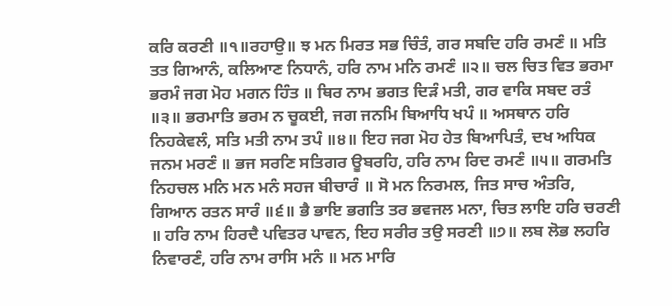ਕਰਿ ਕਰਣੀ ॥੧॥ਰਹਾਉ॥ ਝ ਮਨ ਮਿਰਤ ਸਭ ਚਿੰਤੰ, ਗਰ ਸਬਦਿ ਹਰਿ ਰਮਣੰ ॥ ਮਤਿ ਤਤ ਗਿਆਨੰ, ਕਲਿਆਣ ਨਿਧਾਨੰ, ਹਰਿ ਨਾਮ ਮਨਿ ਰਮਣੰ ॥੨॥ ਚਲ ਚਿਤ ਵਿਤ ਭਰਮਾ ਭਰਮੰ ਜਗ ਮੋਹ ਮਗਨ ਹਿੰਤ ॥ ਥਿਰ ਨਾਮ ਭਗਤ ਦਿੜੰ ਮਤੀ, ਗਰ ਵਾਕਿ ਸਬਦ ਰਤੰ ॥੩॥ ਭਰਮਾਤਿ ਭਰਮ ਨ ਚੂਕਈ, ਜਗ ਜਨਮਿ ਬਿਆਧਿ ਖਪੰ ॥ ਅਸਥਾਨ ਹਰਿ ਨਿਹਕੇਵਲੰ, ਸਤਿ ਮਤੀ ਨਾਮ ਤਪੰ ॥੪॥ ਇਹ ਜਗ ਮੋਹ ਹੇਤ ਬਿਆਪਿਤੰ, ਦਖ ਅਧਿਕ ਜਨਮ ਮਰਣੰ ॥ ਭਜ ਸਰਣਿ ਸਤਿਗਰ ਊਬਰਹਿ, ਹਰਿ ਨਾਮ ਰਿਦ ਰਮਣੰ ॥੫॥ ਗਰਮਤਿ ਨਿਹਚਲ ਮਨਿ ਮਨ ਮਨੰ ਸਹਜ ਬੀਚਾਰੰ ॥ ਸੋ ਮਨ ਨਿਰਮਲ, ਜਿਤ ਸਾਚ ਅੰਤਰਿ, ਗਿਆਨ ਰਤਨ ਸਾਰੰ ॥੬॥ ਭੈ ਭਾਇ ਭਗਤਿ ਤਰ ਭਵਜਲ ਮਨਾ, ਚਿਤ ਲਾਇ ਹਰਿ ਚਰਣੀ ॥ ਹਰਿ ਨਾਮ ਹਿਰਦੈ ਪਵਿਤਰ ਪਾਵਨ, ਇਹ ਸਰੀਰ ਤਉ ਸਰਣੀ ॥੭॥ ਲਬ ਲੋਭ ਲਹਰਿ ਨਿਵਾਰਣੰ, ਹਰਿ ਨਾਮ ਰਾਸਿ ਮਨੰ ॥ ਮਨ ਮਾਰਿ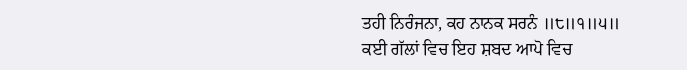ਤਹੀ ਨਿਰੰਜਨਾ, ਕਹ ਨਾਨਕ ਸਰਨੰ ॥੮॥੧॥੫॥ ਕਈ ਗੱਲਾਂ ਵਿਚ ਇਹ ਸ਼ਬਦ ਆਪੋ ਵਿਚ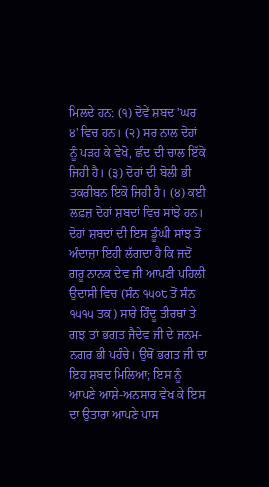ਮਿਲਦੇ ਹਨ: (੧) ਦੋਵੇਂ ਸ਼ਬਦ 'ਘਰ ੪' ਵਿਚ ਹਨ। (੨) ਸਰ ਨਾਲ ਦੋਹਾਂ ਨੂੰ ਪੜਹ ਕੇ ਵੇਖੋ, ਛੰਦ ਦੀ ਚਾਲ ਇੱਕੋ ਜਿਹੀ ਹੈ। (੩) ਦੋਹਾਂ ਦੀ ਬੋਲੀ ਭੀ ਤਕਰੀਬਨ ਇਕੋ ਜਿਹੀ ਹੈ। (੪) ਕਈ ਲਫ਼ਜ਼ ਦੋਹਾਂ ਸ਼ਬਦਾਂ ਵਿਚ ਸਾਂਝੇ ਹਨ। ਦੋਹਾਂ ਸ਼ਬਦਾਂ ਦੀ ਇਸ ਡੂੰਘੀ ਸਾਂਝ ਤੋਂ ਅੰਦਾਜ਼ਾ ਇਹੀ ਲੱਗਦਾ ਹੈ ਕਿ ਜਦੋਂ ਗਰੂ ਨਾਨਕ ਦੇਵ ਜੀ ਆਪਣੀ ਪਹਿਲੀ ਉਦਾਸੀ ਵਿਚ (ਸੰਨ ੧੫੦੮ ਤੋਂ ਸੰਨ ੧੫੧੫ ਤਕ) ਸਾਰੇ ਹਿੰਦੂ ਤੀਰਥਾਂ ਤੇ ਗਝ ਤਾਂ ਭਗਤ ਜੈਦੇਵ ਜੀ ਦੇ ਜਨਮ-ਨਗਰ ਭੀ ਪਹੰਚੇ। ਉਥੋਂ ਭਗਤ ਜੀ ਦਾ ਇਹ ਸ਼ਬਦ ਮਿਲਿਆ; ਇਸ ਨੂੰ ਆਪਣੇ ਆਸ਼ੇ-ਅਨਸਾਰ ਵੇਖ ਕੇ ਇਸ ਦਾ ਉਤਾਰਾ ਆਪਣੇ ਪਾਸ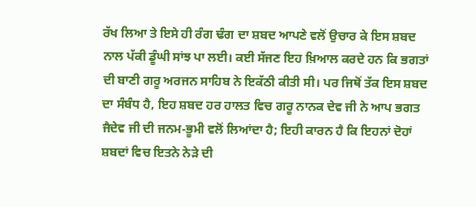ਰੱਖ ਲਿਆ ਤੇ ਇਸੇ ਹੀ ਰੰਗ ਢੰਗ ਦਾ ਸ਼ਬਦ ਆਪਣੇ ਵਲੋਂ ਉਚਾਰ ਕੇ ਇਸ ਸ਼ਬਦ ਨਾਲ ਪੱਕੀ ਡੂੰਘੀ ਸਾਂਝ ਪਾ ਲਈ। ਕਈ ਸੱਜਣ ਇਹ ਖ਼ਿਆਲ ਕਰਦੇ ਹਨ ਕਿ ਭਗਤਾਂ ਦੀ ਬਾਣੀ ਗਰੂ ਅਰਜਨ ਸਾਹਿਬ ਨੇ ਇਕੱਠੀ ਕੀਤੀ ਸੀ। ਪਰ ਜਿਥੋਂ ਤੱਕ ਇਸ ਸ਼ਬਦ ਦਾ ਸੰਬੰਧ ਹੈ, ਇਹ ਸ਼ਬਦ ਹਰ ਹਾਲਤ ਵਿਚ ਗਰੂ ਨਾਨਕ ਦੇਵ ਜੀ ਨੇ ਆਪ ਭਗਤ ਜੈਦੇਵ ਜੀ ਦੀ ਜਨਮ-ਭੂਮੀ ਵਲੋਂ ਲਿਆਂਦਾ ਹੈ; ਇਹੀ ਕਾਰਨ ਹੈ ਕਿ ਇਹਨਾਂ ਦੋਹਾਂ ਸ਼ਬਦਾਂ ਵਿਚ ਇਤਨੇ ਨੇੜੇ ਦੀ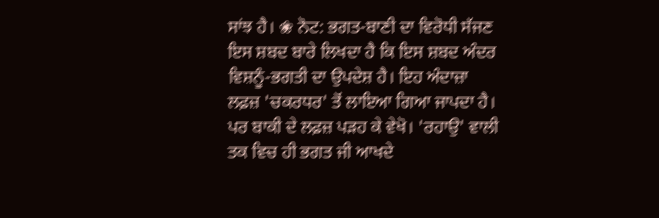ਸਾਂਝ ਹੈ। ❀ ਨੋਟ: ਭਗਤ-ਬਾਣੀ ਦਾ ਵਿਰੋਧੀ ਸੱਜਣ ਇਸ ਸ਼ਬਦ ਬਾਰੇ ਲਿਖਦਾ ਹੈ ਕਿ ਇਸ ਸ਼ਬਦ ਅੰਦਰ ਵਿਸ਼ਨੂੰ-ਭਗਤੀ ਦਾ ਉਪਦੇਸ਼ ਹੈ। ਇਹ ਅੰਦਾਜ਼ਾ ਲਫ਼ਜ਼ 'ਚਕਰਧਰ' ਤੋਂ ਲਾਇਆ ਗਿਆ ਜਾਪਦਾ ਹੈ। ਪਰ ਬਾਕੀ ਦੇ ਲਫ਼ਜ਼ ਪੜਹ ਕੇ ਵੇਖੋ। 'ਰਹਾਉ' ਵਾਲੀ ਤਕ ਵਿਚ ਹੀ ਭਗਤ ਜੀ ਆਖਦੇ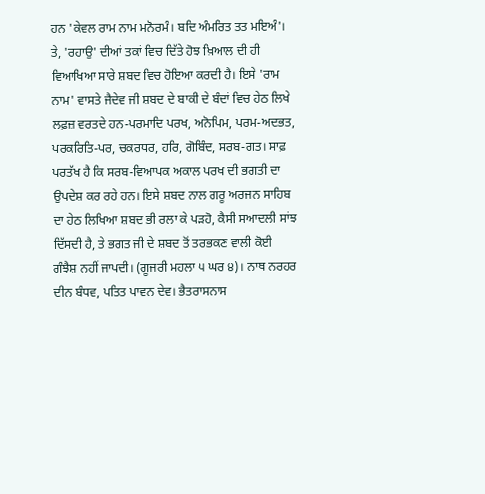ਹਨ 'ਕੇਵਲ ਰਾਮ ਨਾਮ ਮਨੋਰਮੰ। ਬਦਿ ਅੰਮਰਿਤ ਤਤ ਮਇਅੰ'। ਤੇ, 'ਰਹਾਉ' ਦੀਆਂ ਤਕਾਂ ਵਿਚ ਦਿੱਤੇ ਹੋਝ ਖ਼ਿਆਲ ਦੀ ਹੀ ਵਿਆਖਿਆ ਸਾਰੇ ਸ਼ਬਦ ਵਿਚ ਹੋਇਆ ਕਰਦੀ ਹੈ। ਇਸੇ 'ਰਾਮ ਨਾਮ' ਵਾਸਤੇ ਜੈਦੇਵ ਜੀ ਸ਼ਬਦ ਦੇ ਬਾਕੀ ਦੇ ਬੰਦਾਂ ਵਿਚ ਹੇਠ ਲਿਖੇ ਲਫ਼ਜ਼ ਵਰਤਦੇ ਹਨ-ਪਰਮਾਦਿ ਪਰਖ, ਅਨੋਪਿਮ, ਪਰਮ-ਅਦਭਤ, ਪਰਕਰਿਤਿ-ਪਰ, ਚਕਰਧਰ, ਹਰਿ, ਗੋਬਿੰਦ, ਸਰਬ-ਗਤ। ਸਾਫ਼ ਪਰਤੱਖ ਹੈ ਕਿ ਸਰਬ-ਵਿਆਪਕ ਅਕਾਲ ਪਰਖ ਦੀ ਭਗਤੀ ਦਾ ਉਪਦੇਸ਼ ਕਰ ਰਹੇ ਹਨ। ਇਸੇ ਸ਼ਬਦ ਨਾਲ ਗਰੂ ਅਰਜਨ ਸਾਹਿਬ ਦਾ ਹੇਠ ਲਿਖਿਆ ਸ਼ਬਦ ਭੀ ਰਲਾ ਕੇ ਪੜਹੋ, ਕੈਸੀ ਸਆਦਲੀ ਸਾਂਝ ਦਿੱਸਦੀ ਹੈ, ਤੇ ਭਗਤ ਜੀ ਦੇ ਸ਼ਬਦ ਤੋਂ ਤਰਭਕਣ ਵਾਲੀ ਕੋਈ ਗੰਝੈਸ਼ ਨਹੀਂ ਜਾਪਦੀ। (ਗੂਜਰੀ ਮਹਲਾ ੫ ਘਰ ੪)। ਨਾਥ ਨਰਹਰ ਦੀਨ ਬੰਧਵ, ਪਤਿਤ ਪਾਵਨ ਦੇਵ। ਭੈਤਰਾਸਨਾਸ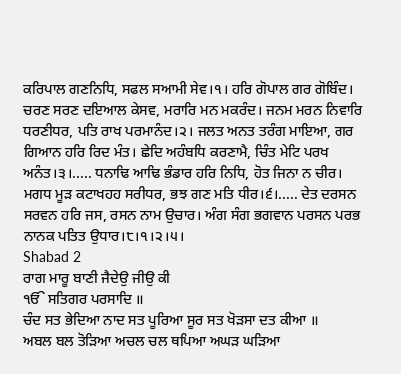ਕਰਿਪਾਲ ਗਣਨਿਧਿ, ਸਫਲ ਸਆਮੀ ਸੇਵ।੧। ਹਰਿ ਗੋਪਾਲ ਗਰ ਗੋਬਿੰਦ। ਚਰਣ ਸਰਣ ਦਇਆਲ ਕੇਸਵ, ਮਰਾਰਿ ਮਨ ਮਕਰੰਦ। ਜਨਮ ਮਰਨ ਨਿਵਾਰਿ ਧਰਣੀਧਰ, ਪਤਿ ਰਾਖ ਪਰਮਾਨੰਦ।੨। ਜਲਤ ਅਨਤ ਤਰੰਗ ਮਾਇਆ, ਗਰ ਗਿਆਨ ਹਰਿ ਰਿਦ ਮੰਤ। ਛੇਦਿ ਅਹੰਬਧਿ ਕਰਣਾਮੈ, ਚਿੰਤ ਮੇਟਿ ਪਰਖ ਅਨੰਤ।੩।..... ਧਨਾਢਿ ਆਢਿ ਭੰਡਾਰ ਹਰਿ ਨਿਧਿ, ਹੋਤ ਜਿਨਾ ਨ ਚੀਰ। ਮਗਧ ਮੂੜ ਕਟਾਖਹਹ ਸਰੀਧਰ, ਭਝ ਗਣ ਮਤਿ ਧੀਰ।੬।..... ਦੇਤ ਦਰਸਨ ਸਰਵਨ ਹਰਿ ਜਸ, ਰਸਨ ਨਾਮ ਉਚਾਰ। ਅੰਗ ਸੰਗ ਭਗਵਾਨ ਪਰਸਨ ਪਰਭ ਨਾਨਕ ਪਤਿਤ ਉਧਾਰ।੮।੧।੨।੫।
Shabad 2
ਰਾਗ ਮਾਰੂ ਬਾਣੀ ਜੈਦੇਉ ਜੀਉ ਕੀ
ੴ ਸਤਿਗਰ ਪਰਸਾਦਿ ॥
ਚੰਦ ਸਤ ਭੇਦਿਆ ਨਾਦ ਸਤ ਪੂਰਿਆ ਸੂਰ ਸਤ ਖੋੜਸਾ ਦਤ ਕੀਆ ॥
ਅਬਲ ਬਲ ਤੋੜਿਆ ਅਚਲ ਚਲ ਥਪਿਆ ਅਘੜ ਘੜਿਆ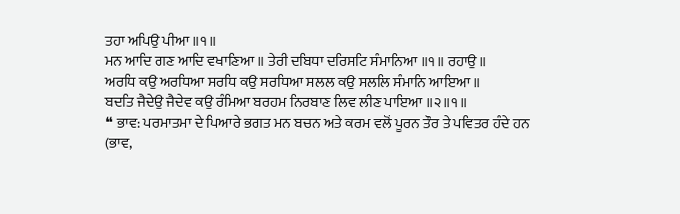ਤਹਾ ਅਪਿਉ ਪੀਆ ॥੧॥
ਮਨ ਆਦਿ ਗਣ ਆਦਿ ਵਖਾਣਿਆ ॥ ਤੇਰੀ ਦਬਿਧਾ ਦਰਿਸਟਿ ਸੰਮਾਨਿਆ ॥੧॥ ਰਹਾਉ ॥
ਅਰਧਿ ਕਉ ਅਰਧਿਆ ਸਰਧਿ ਕਉ ਸਰਧਿਆ ਸਲਲ ਕਉ ਸਲਲਿ ਸੰਮਾਨਿ ਆਇਆ ॥
ਬਦਤਿ ਜੈਦੇਉ ਜੈਦੇਵ ਕਉ ਰੰਮਿਆ ਬਰਹਮ ਨਿਰਬਾਣ ਲਿਵ ਲੀਣ ਪਾਇਆ ॥੨॥੧॥
❝ ਭਾਵ: ਪਰਮਾਤਮਾ ਦੇ ਪਿਆਰੇ ਭਗਤ ਮਨ ਬਚਨ ਅਤੇ ਕਰਮ ਵਲੋਂ ਪੂਰਨ ਤੌਰ ਤੇ ਪਵਿਤਰ ਹੰਦੇ ਹਨ (ਭਾਵ,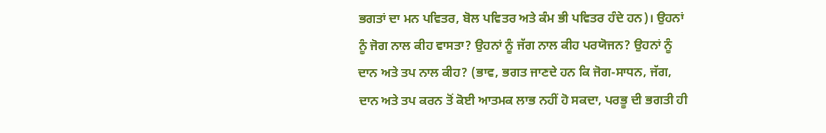ਭਗਤਾਂ ਦਾ ਮਨ ਪਵਿਤਰ, ਬੋਲ ਪਵਿਤਰ ਅਤੇ ਕੰਮ ਭੀ ਪਵਿਤਰ ਹੰਦੇ ਹਨ)। ਉਹਨਾਂ ਨੂੰ ਜੋਗ ਨਾਲ ਕੀਹ ਵਾਸਤਾ? ਉਹਨਾਂ ਨੂੰ ਜੱਗ ਨਾਲ ਕੀਹ ਪਰਯੋਜਨ? ਉਹਨਾਂ ਨੂੰ ਦਾਨ ਅਤੇ ਤਪ ਨਾਲ ਕੀਹ? (ਭਾਵ, ਭਗਤ ਜਾਣਦੇ ਹਨ ਕਿ ਜੋਗ-ਸਾਧਨ, ਜੱਗ, ਦਾਨ ਅਤੇ ਤਪ ਕਰਨ ਤੋਂ ਕੋਈ ਆਤਮਕ ਲਾਭ ਨਹੀਂ ਹੋ ਸਕਦਾ, ਪਰਭੂ ਦੀ ਭਗਤੀ ਹੀ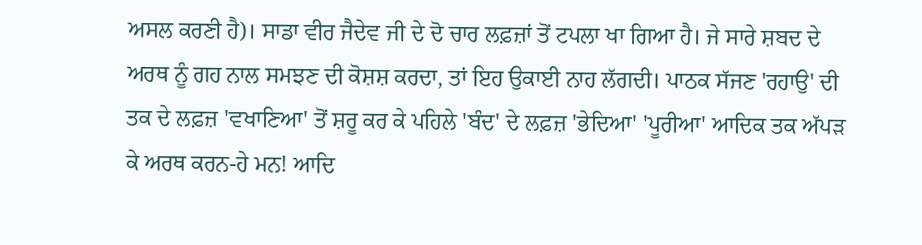ਅਸਲ ਕਰਣੀ ਹੈ)। ਸਾਡਾ ਵੀਰ ਜੈਦੇਵ ਜੀ ਦੇ ਦੋ ਚਾਰ ਲਫ਼ਜ਼ਾਂ ਤੋਂ ਟਪਲਾ ਖਾ ਗਿਆ ਹੈ। ਜੇ ਸਾਰੇ ਸ਼ਬਦ ਦੇ ਅਰਥ ਨੂੰ ਗਹ ਨਾਲ ਸਮਝਣ ਦੀ ਕੋਸ਼ਸ਼ ਕਰਦਾ, ਤਾਂ ਇਹ ਉਕਾਈ ਨਾਹ ਲੱਗਦੀ। ਪਾਠਕ ਸੱਜਣ 'ਰਹਾਉ' ਦੀ ਤਕ ਦੇ ਲਫ਼ਜ਼ 'ਵਖਾਣਿਆ' ਤੋਂ ਸ਼ਰੂ ਕਰ ਕੇ ਪਹਿਲੇ 'ਬੰਦ' ਦੇ ਲਫ਼ਜ਼ 'ਭੇਦਿਆ' 'ਪੂਰੀਆ' ਆਦਿਕ ਤਕ ਅੱਪੜ ਕੇ ਅਰਥ ਕਰਨ-ਹੇ ਮਨ! ਆਦਿ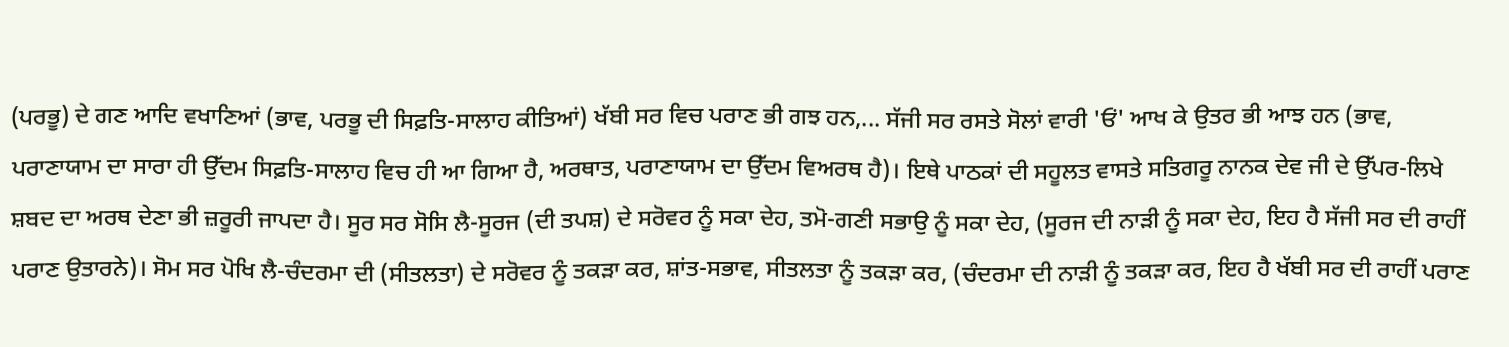(ਪਰਭੂ) ਦੇ ਗਣ ਆਦਿ ਵਖਾਣਿਆਂ (ਭਾਵ, ਪਰਭੂ ਦੀ ਸਿਫ਼ਤਿ-ਸਾਲਾਹ ਕੀਤਿਆਂ) ਖੱਬੀ ਸਰ ਵਿਚ ਪਰਾਣ ਭੀ ਗਝ ਹਨ,... ਸੱਜੀ ਸਰ ਰਸਤੇ ਸੋਲਾਂ ਵਾਰੀ 'ਓਂ' ਆਖ ਕੇ ਉਤਰ ਭੀ ਆਝ ਹਨ (ਭਾਵ, ਪਰਾਣਾਯਾਮ ਦਾ ਸਾਰਾ ਹੀ ਉੱਦਮ ਸਿਫ਼ਤਿ-ਸਾਲਾਹ ਵਿਚ ਹੀ ਆ ਗਿਆ ਹੈ, ਅਰਥਾਤ, ਪਰਾਣਾਯਾਮ ਦਾ ਉੱਦਮ ਵਿਅਰਥ ਹੈ)। ਇਥੇ ਪਾਠਕਾਂ ਦੀ ਸਹੂਲਤ ਵਾਸਤੇ ਸਤਿਗਰੂ ਨਾਨਕ ਦੇਵ ਜੀ ਦੇ ਉੱਪਰ-ਲਿਖੇ ਸ਼ਬਦ ਦਾ ਅਰਥ ਦੇਣਾ ਭੀ ਜ਼ਰੂਰੀ ਜਾਪਦਾ ਹੈ। ਸੂਰ ਸਰ ਸੋਸਿ ਲੈ-ਸੂਰਜ (ਦੀ ਤਪਸ਼) ਦੇ ਸਰੋਵਰ ਨੂੰ ਸਕਾ ਦੇਹ, ਤਮੋ-ਗਣੀ ਸਭਾਉ ਨੂੰ ਸਕਾ ਦੇਹ, (ਸੂਰਜ ਦੀ ਨਾੜੀ ਨੂੰ ਸਕਾ ਦੇਹ, ਇਹ ਹੈ ਸੱਜੀ ਸਰ ਦੀ ਰਾਹੀਂ ਪਰਾਣ ਉਤਾਰਨੇ)। ਸੋਮ ਸਰ ਪੋਖਿ ਲੈ-ਚੰਦਰਮਾ ਦੀ (ਸੀਤਲਤਾ) ਦੇ ਸਰੋਵਰ ਨੂੰ ਤਕੜਾ ਕਰ, ਸ਼ਾਂਤ-ਸਭਾਵ, ਸੀਤਲਤਾ ਨੂੰ ਤਕੜਾ ਕਰ, (ਚੰਦਰਮਾ ਦੀ ਨਾੜੀ ਨੂੰ ਤਕੜਾ ਕਰ, ਇਹ ਹੈ ਖੱਬੀ ਸਰ ਦੀ ਰਾਹੀਂ ਪਰਾਣ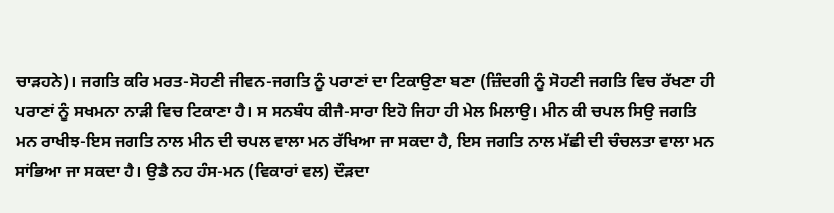ਚਾੜਹਨੇ)। ਜਗਤਿ ਕਰਿ ਮਰਤ-ਸੋਹਣੀ ਜੀਵਨ-ਜਗਤਿ ਨੂੰ ਪਰਾਣਾਂ ਦਾ ਟਿਕਾਉਣਾ ਬਣਾ (ਜ਼ਿੰਦਗੀ ਨੂੰ ਸੋਹਣੀ ਜਗਤਿ ਵਿਚ ਰੱਖਣਾ ਹੀ ਪਰਾਣਾਂ ਨੂੰ ਸਖਮਨਾ ਨਾੜੀ ਵਿਚ ਟਿਕਾਣਾ ਹੈ। ਸ ਸਨਬੰਧ ਕੀਜੈ-ਸਾਰਾ ਇਹੋ ਜਿਹਾ ਹੀ ਮੇਲ ਮਿਲਾਉ। ਮੀਨ ਕੀ ਚਪਲ ਸਿਉ ਜਗਤਿ ਮਨ ਰਾਖੀਝ-ਇਸ ਜਗਤਿ ਨਾਲ ਮੀਨ ਦੀ ਚਪਲ ਵਾਲਾ ਮਨ ਰੱਖਿਆ ਜਾ ਸਕਦਾ ਹੈ, ਇਸ ਜਗਤਿ ਨਾਲ ਮੱਛੀ ਦੀ ਚੰਚਲਤਾ ਵਾਲਾ ਮਨ ਸਾਂਭਿਆ ਜਾ ਸਕਦਾ ਹੈ। ਉਡੈ ਨਹ ਹੰਸ-ਮਨ (ਵਿਕਾਰਾਂ ਵਲ) ਦੌੜਦਾ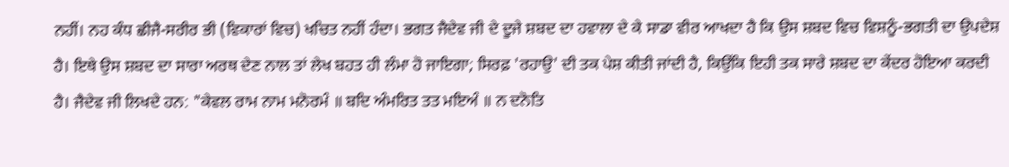ਨਹੀਂ। ਨਹ ਕੰਧ ਛੀਜੈ-ਸਰੀਰ ਭੀ (ਵਿਕਾਰਾਂ ਵਿਚ) ਖਚਿਤ ਨਹੀਂ ਹੰਦਾ। ਭਗਤ ਜੈਦੇਵ ਜੀ ਦੇ ਦੂਜੇ ਸ਼ਬਦ ਦਾ ਹਵਾਲਾ ਦੇ ਕੇ ਸਾਡਾ ਵੀਰ ਆਖਦਾ ਹੈ ਕਿ ਉਸ ਸ਼ਬਦ ਵਿਚ ਵਿਸ਼ਨੂੰ-ਭਗਤੀ ਦਾ ਉਪਦੇਸ਼ ਹੈ। ਇਥੇ ਉਸ ਸ਼ਬਦ ਦਾ ਸਾਰਾ ਅਰਥ ਦੇਣ ਨਾਲ ਤਾਂ ਲੇਖ ਬਹਤ ਹੀ ਲੰਮਾ ਹੋ ਜਾਇਗਾ; ਸਿਰਫ਼ 'ਰਹਾਉ' ਦੀ ਤਕ ਪੇਸ਼ ਕੀਤੀ ਜਾਂਦੀ ਹੈ, ਕਿਉਂਕਿ ਇਹੀ ਤਕ ਸਾਰੇ ਸ਼ਬਦ ਦਾ ਕੇਂਦਰ ਹੋਇਆ ਕਰਦੀ ਹੈ। ਜੈਦੇਵ ਜੀ ਲਿਖਦੇ ਹਨ: "ਕੇਵਲ ਰਾਮ ਨਾਮ ਮਨੋਰਮੰ ॥ ਬਦਿ ਅੰਮਰਿਤ ਤਤ ਮਇਅੰ ॥ ਨ ਦਨੋਤਿ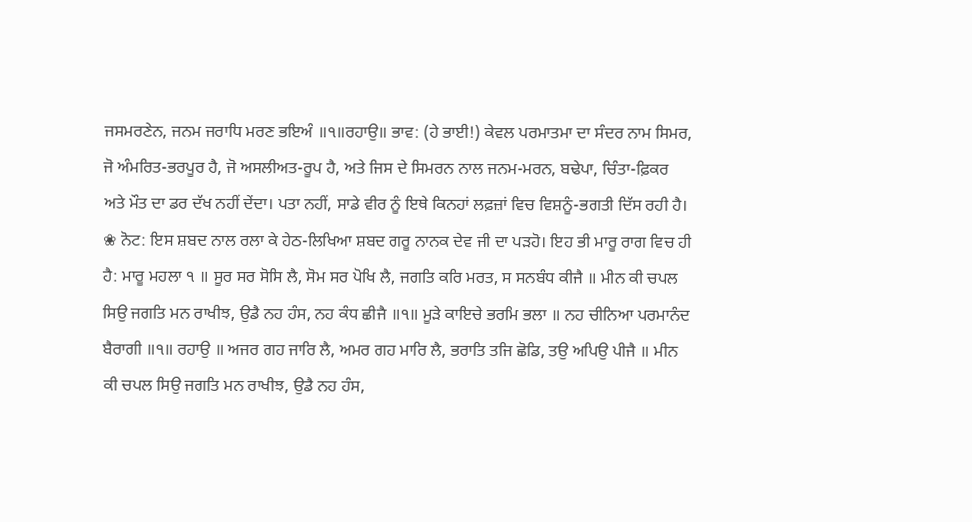ਜਸਮਰਣੇਨ, ਜਨਮ ਜਰਾਧਿ ਮਰਣ ਭਇਅੰ ॥੧॥ਰਹਾਉ॥ ਭਾਵ: (ਹੇ ਭਾਈ!) ਕੇਵਲ ਪਰਮਾਤਮਾ ਦਾ ਸੰਦਰ ਨਾਮ ਸਿਮਰ, ਜੋ ਅੰਮਰਿਤ-ਭਰਪੂਰ ਹੈ, ਜੋ ਅਸਲੀਅਤ-ਰੂਪ ਹੈ, ਅਤੇ ਜਿਸ ਦੇ ਸਿਮਰਨ ਨਾਲ ਜਨਮ-ਮਰਨ, ਬਢੇਪਾ, ਚਿੰਤਾ-ਫ਼ਿਕਰ ਅਤੇ ਮੌਤ ਦਾ ਡਰ ਦੱਖ ਨਹੀਂ ਦੇਂਦਾ। ਪਤਾ ਨਹੀਂ, ਸਾਡੇ ਵੀਰ ਨੂੰ ਇਥੇ ਕਿਨਹਾਂ ਲਫ਼ਜ਼ਾਂ ਵਿਚ ਵਿਸ਼ਨੂੰ-ਭਗਤੀ ਦਿੱਸ ਰਹੀ ਹੈ। ❀ ਨੋਟ: ਇਸ ਸ਼ਬਦ ਨਾਲ ਰਲਾ ਕੇ ਹੇਠ-ਲਿਖਿਆ ਸ਼ਬਦ ਗਰੂ ਨਾਨਕ ਦੇਵ ਜੀ ਦਾ ਪੜਹੋ। ਇਹ ਭੀ ਮਾਰੂ ਰਾਗ ਵਿਚ ਹੀ ਹੈ: ਮਾਰੂ ਮਹਲਾ ੧ ॥ ਸੂਰ ਸਰ ਸੋਸਿ ਲੈ, ਸੋਮ ਸਰ ਪੋਖਿ ਲੈ, ਜਗਤਿ ਕਰਿ ਮਰਤ, ਸ ਸਨਬੰਧ ਕੀਜੈ ॥ ਮੀਨ ਕੀ ਚਪਲ ਸਿਉ ਜਗਤਿ ਮਨ ਰਾਖੀਝ, ਉਡੈ ਨਹ ਹੰਸ, ਨਹ ਕੰਧ ਛੀਜੈ ॥੧॥ ਮੂੜੇ ਕਾਇਚੇ ਭਰਮਿ ਭਲਾ ॥ ਨਹ ਚੀਨਿਆ ਪਰਮਾਨੰਦ ਬੈਰਾਗੀ ॥੧॥ ਰਹਾਉ ॥ ਅਜਰ ਗਹ ਜਾਰਿ ਲੈ, ਅਮਰ ਗਹ ਮਾਰਿ ਲੈ, ਭਰਾਤਿ ਤਜਿ ਛੋਡਿ, ਤਉ ਅਪਿਉ ਪੀਜੈ ॥ ਮੀਨ ਕੀ ਚਪਲ ਸਿਉ ਜਗਤਿ ਮਨ ਰਾਖੀਝ, ਉਡੈ ਨਹ ਹੰਸ,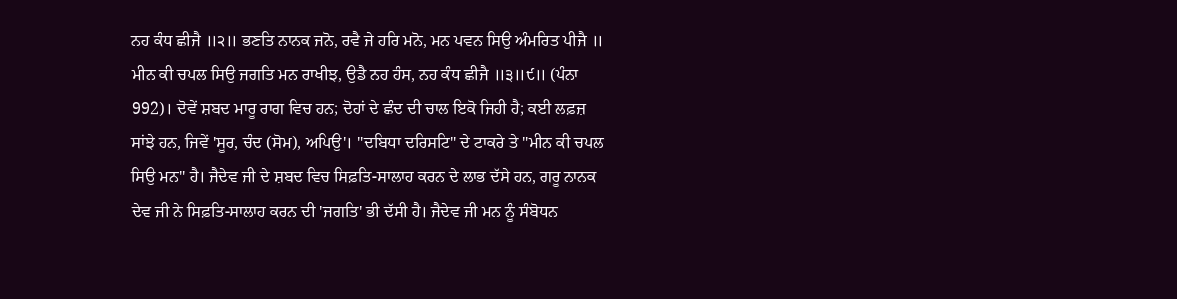ਨਹ ਕੰਧ ਛੀਜੈ ॥੨॥ ਭਣਤਿ ਨਾਨਕ ਜਨੋ, ਰਵੈ ਜੇ ਹਰਿ ਮਨੋ, ਮਨ ਪਵਨ ਸਿਉ ਅੰਮਰਿਤ ਪੀਜੈ ॥ ਮੀਨ ਕੀ ਚਪਲ ਸਿਉ ਜਗਤਿ ਮਨ ਰਾਖੀਝ, ਉਡੈ ਨਹ ਹੰਸ, ਨਹ ਕੰਧ ਛੀਜੈ ॥੩॥੯॥ (ਪੰਨਾ 992)। ਦੋਵੇਂ ਸ਼ਬਦ ਮਾਰੂ ਰਾਗ ਵਿਚ ਹਨ; ਦੋਹਾਂ ਦੇ ਛੰਦ ਦੀ ਚਾਲ ਇਕੋ ਜਿਹੀ ਹੈ; ਕਈ ਲਫ਼ਜ਼ ਸਾਂਝੇ ਹਨ, ਜਿਵੇਂ 'ਸੂਰ, ਚੰਦ (ਸੋਮ), ਅਪਿਉ'। "ਦਬਿਧਾ ਦਰਿਸਟਿ" ਦੇ ਟਾਕਰੇ ਤੇ "ਮੀਨ ਕੀ ਚਪਲ ਸਿਉ ਮਨ" ਹੈ। ਜੈਦੇਵ ਜੀ ਦੇ ਸ਼ਬਦ ਵਿਚ ਸਿਫ਼ਤਿ-ਸਾਲਾਹ ਕਰਨ ਦੇ ਲਾਭ ਦੱਸੇ ਹਨ, ਗਰੂ ਨਾਨਕ ਦੇਵ ਜੀ ਨੇ ਸਿਫ਼ਤਿ-ਸਾਲਾਹ ਕਰਨ ਦੀ 'ਜਗਤਿ' ਭੀ ਦੱਸੀ ਹੈ। ਜੈਦੇਵ ਜੀ ਮਨ ਨੂੰ ਸੰਬੋਧਨ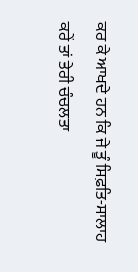ਕਰ ਕੇ ਆਖਦੇ ਹਨ ਕਿ ਜੇ ਤੂੰ ਸਿਫ਼ਤਿ-ਸਾਲਾਹ ਕਰੇਂ ਤਾਂ ਤੇਰੀ ਚੰਚਲਤਾ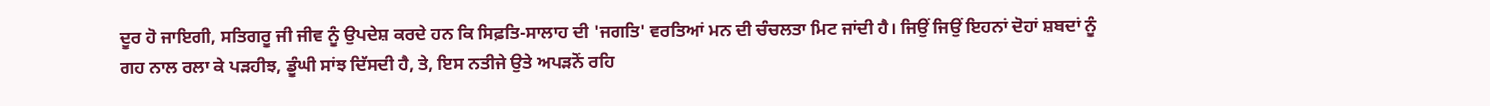ਦੂਰ ਹੋ ਜਾਇਗੀ, ਸਤਿਗਰੂ ਜੀ ਜੀਵ ਨੂੰ ਉਪਦੇਸ਼ ਕਰਦੇ ਹਨ ਕਿ ਸਿਫ਼ਤਿ-ਸਾਲਾਹ ਦੀ 'ਜਗਤਿ' ਵਰਤਿਆਂ ਮਨ ਦੀ ਚੰਚਲਤਾ ਮਿਟ ਜਾਂਦੀ ਹੈ। ਜਿਉਂ ਜਿਉਂ ਇਹਨਾਂ ਦੋਹਾਂ ਸ਼ਬਦਾਂ ਨੂੰ ਗਹ ਨਾਲ ਰਲਾ ਕੇ ਪੜਹੀਝ, ਡੂੰਘੀ ਸਾਂਝ ਦਿੱਸਦੀ ਹੈ, ਤੇ, ਇਸ ਨਤੀਜੇ ਉਤੇ ਅਪੜਨੋਂ ਰਹਿ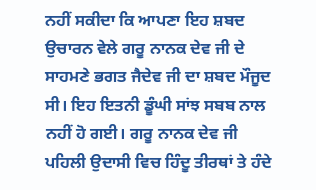ਨਹੀਂ ਸਕੀਦਾ ਕਿ ਆਪਣਾ ਇਹ ਸ਼ਬਦ ਉਚਾਰਨ ਵੇਲੇ ਗਰੂ ਨਾਨਕ ਦੇਵ ਜੀ ਦੇ ਸਾਹਮਣੇ ਭਗਤ ਜੈਦੇਵ ਜੀ ਦਾ ਸ਼ਬਦ ਮੌਜੂਦ ਸੀ। ਇਹ ਇਤਨੀ ਡੂੰਘੀ ਸਾਂਝ ਸਬਬ ਨਾਲ ਨਹੀਂ ਹੋ ਗਈ। ਗਰੂ ਨਾਨਕ ਦੇਵ ਜੀ ਪਹਿਲੀ ਉਦਾਸੀ ਵਿਚ ਹਿੰਦੂ ਤੀਰਥਾਂ ਤੇ ਹੰਦੇ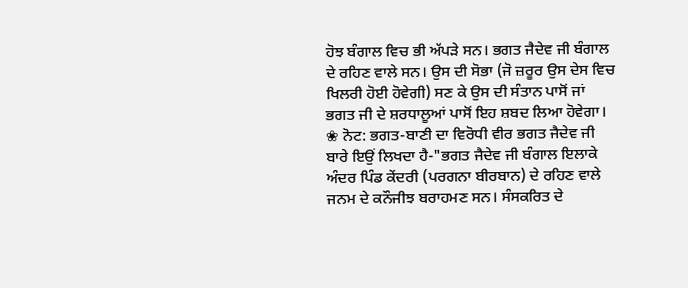ਹੋਝ ਬੰਗਾਲ ਵਿਚ ਭੀ ਅੱਪੜੇ ਸਨ। ਭਗਤ ਜੈਦੇਵ ਜੀ ਬੰਗਾਲ ਦੇ ਰਹਿਣ ਵਾਲੇ ਸਨ। ਉਸ ਦੀ ਸੋਭਾ (ਜੋ ਜ਼ਰੂਰ ਉਸ ਦੇਸ ਵਿਚ ਖਿਲਰੀ ਹੋਈ ਹੋਵੇਗੀ) ਸਣ ਕੇ ਉਸ ਦੀ ਸੰਤਾਨ ਪਾਸੋਂ ਜਾਂ ਭਗਤ ਜੀ ਦੇ ਸ਼ਰਧਾਲੂਆਂ ਪਾਸੋਂ ਇਹ ਸ਼ਬਦ ਲਿਆ ਹੋਵੇਗਾ। ❀ ਨੋਟ: ਭਗਤ-ਬਾਣੀ ਦਾ ਵਿਰੋਧੀ ਵੀਰ ਭਗਤ ਜੈਦੇਵ ਜੀ ਬਾਰੇ ਇਉਂ ਲਿਖਦਾ ਹੈ-"ਭਗਤ ਜੈਦੇਵ ਜੀ ਬੰਗਾਲ ਇਲਾਕੇ ਅੰਦਰ ਪਿੰਡ ਕੇਂਦਰੀ (ਪਰਗਨਾ ਬੀਰਬਾਨ) ਦੇ ਰਹਿਣ ਵਾਲੇ ਜਨਮ ਦੇ ਕਨੌਜੀਝ ਬਰਾਹਮਣ ਸਨ। ਸੰਸਕਰਿਤ ਦੇ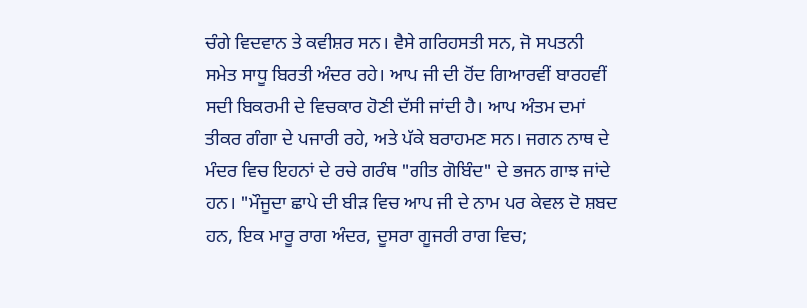ਚੰਗੇ ਵਿਦਵਾਨ ਤੇ ਕਵੀਸ਼ਰ ਸਨ। ਵੈਸੇ ਗਰਿਹਸਤੀ ਸਨ, ਜੋ ਸਪਤਨੀ ਸਮੇਤ ਸਾਧੂ ਬਿਰਤੀ ਅੰਦਰ ਰਹੇ। ਆਪ ਜੀ ਦੀ ਹੋਂਦ ਗਿਆਰਵੀਂ ਬਾਰਹਵੀਂ ਸਦੀ ਬਿਕਰਮੀ ਦੇ ਵਿਚਕਾਰ ਹੋਣੀ ਦੱਸੀ ਜਾਂਦੀ ਹੈ। ਆਪ ਅੰਤਮ ਦਮਾਂ ਤੀਕਰ ਗੰਗਾ ਦੇ ਪਜਾਰੀ ਰਹੇ, ਅਤੇ ਪੱਕੇ ਬਰਾਹਮਣ ਸਨ। ਜਗਨ ਨਾਥ ਦੇ ਮੰਦਰ ਵਿਚ ਇਹਨਾਂ ਦੇ ਰਚੇ ਗਰੰਥ "ਗੀਤ ਗੋਬਿੰਦ" ਦੇ ਭਜਨ ਗਾਝ ਜਾਂਦੇ ਹਨ। "ਮੌਜੂਦਾ ਛਾਪੇ ਦੀ ਬੀੜ ਵਿਚ ਆਪ ਜੀ ਦੇ ਨਾਮ ਪਰ ਕੇਵਲ ਦੋ ਸ਼ਬਦ ਹਨ, ਇਕ ਮਾਰੂ ਰਾਗ ਅੰਦਰ, ਦੂਸਰਾ ਗੂਜਰੀ ਰਾਗ ਵਿਚ;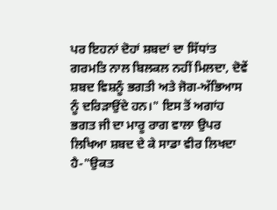ਪਰ ਇਹਨਾਂ ਦੋਹਾਂ ਸ਼ਬਦਾਂ ਦਾ ਸਿੱਧਾਂਤ ਗਰਮਤਿ ਨਾਲ ਬਿਲਕਲ ਨਹੀਂ ਮਿਲਦਾ, ਦੋਵੇਂ ਸ਼ਬਦ ਵਿਸ਼ਨੂੰ ਭਗਤੀ ਅਤੇ ਜੋਗ-ਅੱਭਿਆਸ ਨੂੰ ਦਰਿੜਾਉਂਦੇ ਹਨ।" ਇਸ ਤੋਂ ਅਗਾਂਹ ਭਗਤ ਜੀ ਦਾ ਮਾਰੂ ਰਾਗ ਵਾਲਾ ਉਪਰ ਲਿਖਿਆ ਸ਼ਬਦ ਦੇ ਕੇ ਸਾਡਾ ਵੀਰ ਲਿਖਦਾ ਹੈ-"ਉਕਤ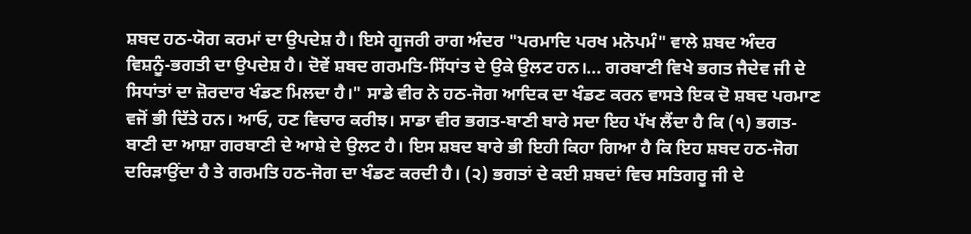ਸ਼ਬਦ ਹਠ-ਯੋਗ ਕਰਮਾਂ ਦਾ ਉਪਦੇਸ਼ ਹੈ। ਇਸੇ ਗੂਜਰੀ ਰਾਗ ਅੰਦਰ "ਪਰਮਾਦਿ ਪਰਖ ਮਨੋਪਮੰ" ਵਾਲੇ ਸ਼ਬਦ ਅੰਦਰ ਵਿਸ਼ਨੂੰ-ਭਗਤੀ ਦਾ ਉਪਦੇਸ਼ ਹੈ। ਦੋਵੇਂ ਸ਼ਬਦ ਗਰਮਤਿ-ਸਿੱਧਾਂਤ ਦੇ ਉਕੇ ਉਲਟ ਹਨ।... ਗਰਬਾਣੀ ਵਿਖੇ ਭਗਤ ਜੈਦੇਵ ਜੀ ਦੇ ਸਿਧਾਂਤਾਂ ਦਾ ਜ਼ੋਰਦਾਰ ਖੰਡਣ ਮਿਲਦਾ ਹੈ।" ਸਾਡੇ ਵੀਰ ਨੇ ਹਠ-ਜੋਗ ਆਦਿਕ ਦਾ ਖੰਡਣ ਕਰਨ ਵਾਸਤੇ ਇਕ ਦੋ ਸ਼ਬਦ ਪਰਮਾਣ ਵਜੋਂ ਭੀ ਦਿੱਤੇ ਹਨ। ਆਓ, ਹਣ ਵਿਚਾਰ ਕਰੀਝ। ਸਾਡਾ ਵੀਰ ਭਗਤ-ਬਾਣੀ ਬਾਰੇ ਸਦਾ ਇਹ ਪੱਖ ਲੈਂਦਾ ਹੈ ਕਿ (੧) ਭਗਤ-ਬਾਣੀ ਦਾ ਆਸ਼ਾ ਗਰਬਾਣੀ ਦੇ ਆਸ਼ੇ ਦੇ ਉਲਟ ਹੈ। ਇਸ ਸ਼ਬਦ ਬਾਰੇ ਭੀ ਇਹੀ ਕਿਹਾ ਗਿਆ ਹੈ ਕਿ ਇਹ ਸ਼ਬਦ ਹਠ-ਜੋਗ ਦਰਿੜਾਉਂਦਾ ਹੈ ਤੇ ਗਰਮਤਿ ਹਠ-ਜੋਗ ਦਾ ਖੰਡਣ ਕਰਦੀ ਹੈ। (੨) ਭਗਤਾਂ ਦੇ ਕਈ ਸ਼ਬਦਾਂ ਵਿਚ ਸਤਿਗਰੂ ਜੀ ਦੇ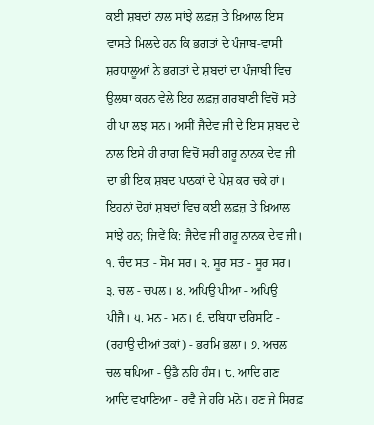ਕਈ ਸ਼ਬਦਾਂ ਨਾਲ ਸਾਂਝੇ ਲਫ਼ਜ਼ ਤੇ ਖ਼ਿਆਲ ਇਸ ਵਾਸਤੇ ਮਿਲਦੇ ਹਨ ਕਿ ਭਗਤਾਂ ਦੇ ਪੰਜਾਬ-ਵਾਸੀ ਸ਼ਰਧਾਲੂਆਂ ਨੇ ਭਗਤਾਂ ਦੇ ਸ਼ਬਦਾਂ ਦਾ ਪੰਜਾਬੀ ਵਿਚ ਉਲਥਾ ਕਰਨ ਵੇਲੇ ਇਹ ਲਫ਼ਜ਼ ਗਰਬਾਣੀ ਵਿਚੋਂ ਸਤੇ ਹੀ ਪਾ ਲਝ ਸਨ। ਅਸੀਂ ਜੈਦੇਵ ਜੀ ਦੇ ਇਸ ਸ਼ਬਦ ਦੇ ਨਾਲ ਇਸੇ ਹੀ ਰਾਗ ਵਿਚੋਂ ਸਰੀ ਗਰੂ ਨਾਨਕ ਦੇਵ ਜੀ ਦਾ ਭੀ ਇਕ ਸ਼ਬਦ ਪਾਠਕਾਂ ਦੇ ਪੇਸ਼ ਕਰ ਚਕੇ ਹਾਂ। ਇਹਨਾਂ ਦੋਹਾਂ ਸ਼ਬਦਾਂ ਵਿਚ ਕਈ ਲਫ਼ਜ਼ ਤੇ ਖ਼ਿਆਲ ਸਾਂਝੇ ਹਨ; ਜਿਵੇਂ ਕਿ: ਜੈਦੇਵ ਜੀ ਗਰੂ ਨਾਨਕ ਦੇਵ ਜੀ। ੧. ਚੰਦ ਸਤ - ਸੋਮ ਸਰ। ੨. ਸੂਰ ਸਤ - ਸੂਰ ਸਰ। ੩. ਚਲ - ਚਪਲ। ੪. ਅਪਿਉ ਪੀਆ - ਅਪਿਉ ਪੀਜੈ। ੫. ਮਨ - ਮਨ। ੬. ਦਬਿਧਾ ਦਰਿਸਟਿ - (ਰਹਾਉ ਦੀਆਂ ਤਕਾਂ) - ਭਰਮਿ ਭਲਾ। ੭. ਅਚਲ ਚਲ ਥਪਿਆ - ਉਡੈ ਨਹਿ ਹੰਸ। ੮. ਆਦਿ ਗਣ ਆਦਿ ਵਖਾਣਿਆ - ਰਵੈ ਜੇ ਹਰਿ ਮਨੋ। ਹਣ ਜੇ ਸਿਰਫ਼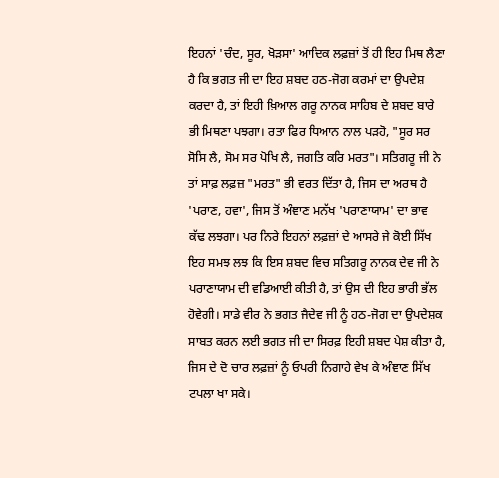ਇਹਨਾਂ 'ਚੰਦ, ਸੂਰ, ਖੋੜਸਾ' ਆਦਿਕ ਲਫ਼ਜ਼ਾਂ ਤੋਂ ਹੀ ਇਹ ਮਿਥ ਲੈਣਾ ਹੈ ਕਿ ਭਗਤ ਜੀ ਦਾ ਇਹ ਸ਼ਬਦ ਹਠ-ਜੋਗ ਕਰਮਾਂ ਦਾ ਉਪਦੇਸ਼ ਕਰਦਾ ਹੈ, ਤਾਂ ਇਹੀ ਖ਼ਿਆਲ ਗਰੂ ਨਾਨਕ ਸਾਹਿਬ ਦੇ ਸ਼ਬਦ ਬਾਰੇ ਭੀ ਮਿਥਣਾ ਪਝਗਾ। ਰਤਾ ਫਿਰ ਧਿਆਨ ਨਾਲ ਪੜਹੋ, "ਸੂਰ ਸਰ ਸੋਸਿ ਲੈ, ਸੋਮ ਸਰ ਪੋਖਿ ਲੈ, ਜਗਤਿ ਕਰਿ ਮਰਤ"। ਸਤਿਗਰੂ ਜੀ ਨੇ ਤਾਂ ਸਾਫ਼ ਲਫ਼ਜ਼ "ਮਰਤ" ਭੀ ਵਰਤ ਦਿੱਤਾ ਹੈ, ਜਿਸ ਦਾ ਅਰਥ ਹੈ 'ਪਰਾਣ, ਹਵਾ', ਜਿਸ ਤੋਂ ਅੰਞਾਣ ਮਨੱਖ 'ਪਰਾਣਾਯਾਮ' ਦਾ ਭਾਵ ਕੱਢ ਲਝਗਾ। ਪਰ ਨਿਰੇ ਇਹਨਾਂ ਲਫ਼ਜ਼ਾਂ ਦੇ ਆਸਰੇ ਜੇ ਕੋਈ ਸਿੱਖ ਇਹ ਸਮਝ ਲਝ ਕਿ ਇਸ ਸ਼ਬਦ ਵਿਚ ਸਤਿਗਰੂ ਨਾਨਕ ਦੇਵ ਜੀ ਨੇ ਪਰਾਣਾਯਾਮ ਦੀ ਵਡਿਆਈ ਕੀਤੀ ਹੈ, ਤਾਂ ਉਸ ਦੀ ਇਹ ਭਾਰੀ ਭੱਲ ਹੋਵੇਗੀ। ਸਾਡੇ ਵੀਰ ਨੇ ਭਗਤ ਜੈਦੇਵ ਜੀ ਨੂੰ ਹਠ-ਜੋਗ ਦਾ ਉਪਦੇਸ਼ਕ ਸਾਬਤ ਕਰਨ ਲਈ ਭਗਤ ਜੀ ਦਾ ਸਿਰਫ਼ ਇਹੀ ਸ਼ਬਦ ਪੇਸ਼ ਕੀਤਾ ਹੈ, ਜਿਸ ਦੇ ਦੋ ਚਾਰ ਲਫ਼ਜ਼ਾਂ ਨੂੰ ਓਪਰੀ ਨਿਗਾਹੇ ਵੇਖ ਕੇ ਅੰਞਾਣ ਸਿੱਖ ਟਪਲਾ ਖਾ ਸਕੇ।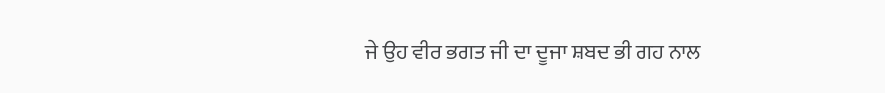ਜੇ ਉਹ ਵੀਰ ਭਗਤ ਜੀ ਦਾ ਦੂਜਾ ਸ਼ਬਦ ਭੀ ਗਹ ਨਾਲ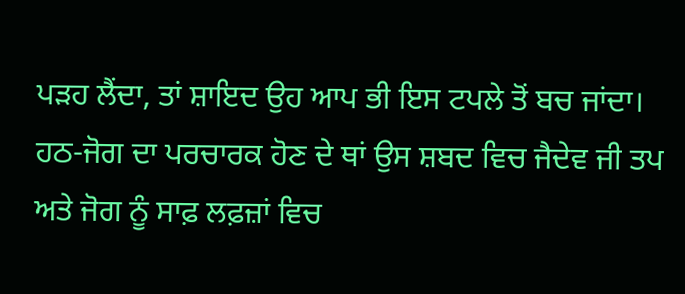ਪੜਹ ਲੈਂਦਾ, ਤਾਂ ਸ਼ਾਇਦ ਉਹ ਆਪ ਭੀ ਇਸ ਟਪਲੇ ਤੋਂ ਬਚ ਜਾਂਦਾ। ਹਠ-ਜੋਗ ਦਾ ਪਰਚਾਰਕ ਹੋਣ ਦੇ ਥਾਂ ਉਸ ਸ਼ਬਦ ਵਿਚ ਜੈਦੇਵ ਜੀ ਤਪ ਅਤੇ ਜੋਗ ਨੂੰ ਸਾਫ਼ ਲਫ਼ਜ਼ਾਂ ਵਿਚ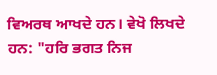ਵਿਅਰਥ ਆਖਦੇ ਹਨ। ਵੇਖੋ ਲਿਖਦੇ ਹਨ: "ਹਰਿ ਭਗਤ ਨਿਜ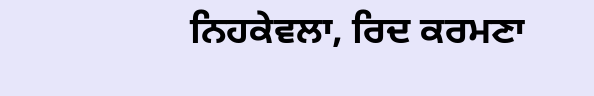ਨਿਹਕੇਵਲਾ, ਰਿਦ ਕਰਮਣਾ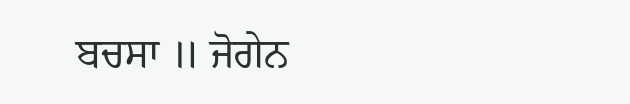ਬਚਸਾ ॥ ਜੋਗੇਨ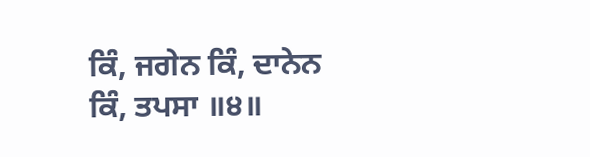ਕਿੰ, ਜਗੇਨ ਕਿੰ, ਦਾਨੇਨ ਕਿੰ, ਤਪਸਾ ॥੪॥